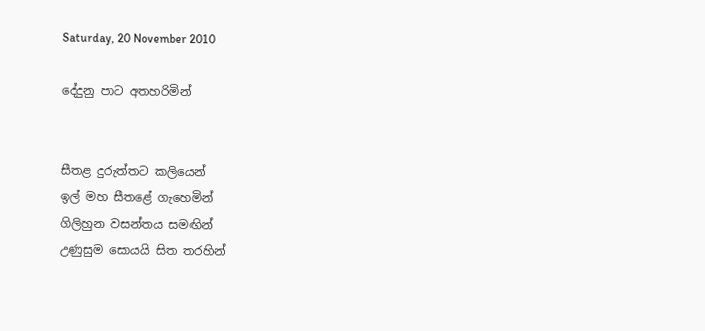Saturday, 20 November 2010

දේදුනු පාට අතහරිමින්


සීතළ දුරුත්තට කලියෙන්
ඉල් මහ සීතළේ ගැහෙමින්
ගිලිහුන වසන්තය සමඟින්
උණුසුම සොයයි සිත තරහින්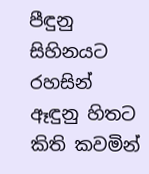පීඳුනු සිහිනයට රහසින්
ඈඳුනු හිතට කිති කවමින්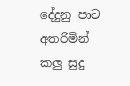දේදුනු පාට අතරිමින්
කලු සුදු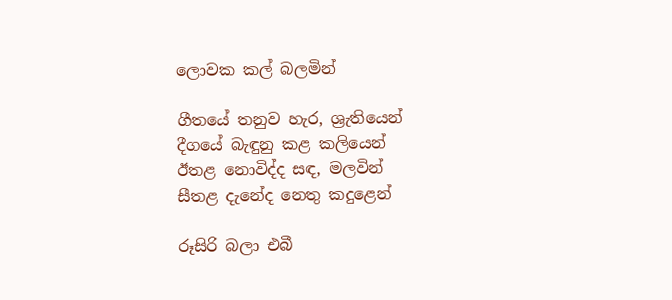ලොවක කල් බලමින්

ගීතයේ තනුව හැර, ශ්‍රැතියෙන්
දීගයේ බැඳුනු කළ කලියෙන්
ඊතළ නොවිද්ද සඳ, මලවින්
සීතළ දැනේද නෙතු කදුළෙන්

රූසිරි බලා එබී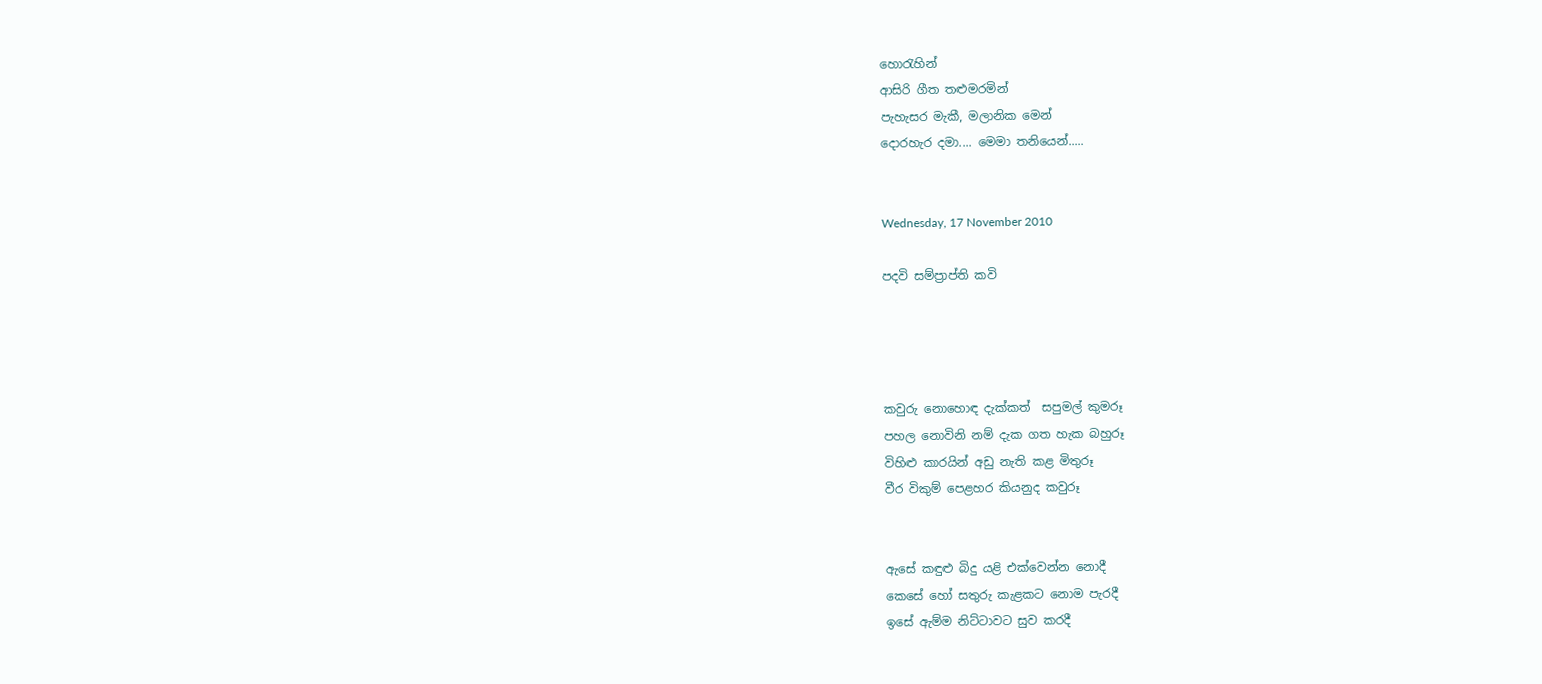හො‍රැහින්
ආසිරි ගීත තළුමරමින්
පැහැසර මැකී, මලානික මෙන්
දොරහැර දමා.... මෙමා තනියෙන්.....


Wednesday, 17 November 2010

පදවි සම්ප්‍රාප්ති කවි




කවුරු නොහොඳ දැක්කත්  සපුමල් කුමරූ
පහල නොවිනි නම් දැක ගත හැක බහුරූ
විහිළු කාරයින් අඩු නැති කළ මිතුරූ
වීර විකුම් පෙළහර කියනුද කවුරූ


ඇසේ කඳුළු බිදු යළි එක්වෙන්න නොදී
කෙසේ හෝ සතුරු කැළකට නොම පැරදී
ඉසේ ඇම්ම නිට්ටාවට සුව කරදී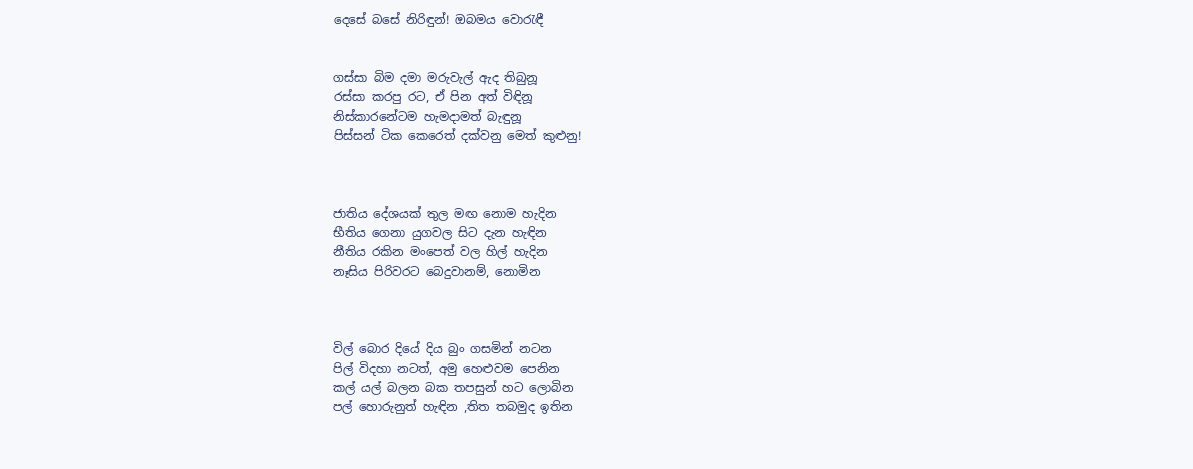දෙසේ බසේ නිරිඳුන්! ඔබමය වො‍රැඳී


ගස්සා බිම දමා මරුවැල් ඇද තිබුනූ
රස්සා කරපු රට, ඒ පින අත් විඳිනූ
නිස්කාරනේටම හැමදාමත් බැඳුනූ
පිස්සන් ටික කෙරෙත් දක්වනු මෙත් කුළුනු!



ජාතිය දේශයක් තුල මඟ නොම හැදින
භීතිය ගෙනා යුගවල සිට දැන හැඳින
නීතිය රකින මංපෙත් වල හිල් හැදින
නෑසිය පිරිවරට බෙදුවානම්, නොමින



විල් බොර දියේ දිය බුං ගසමින් නටන
පිල් විදහා නටත්, අමු හෙළුවම පෙනින
කල් යල් බලන බක තපසුන් හට ලොබින
පල් හොරුනුත් හැඳින ,තිත තබමුද ඉතින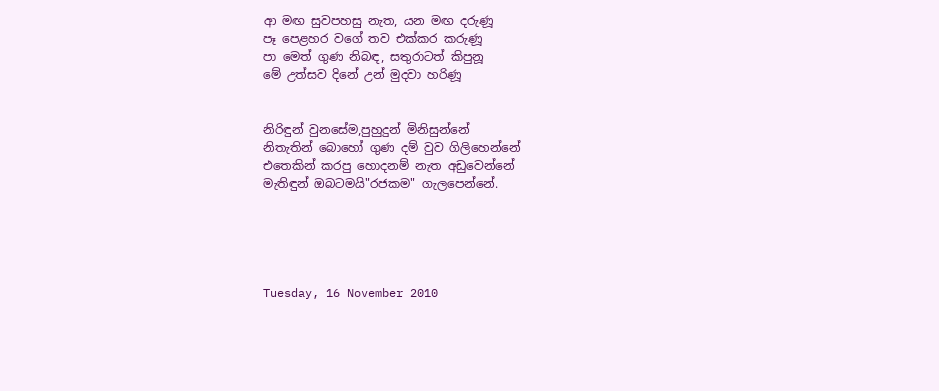ආ මඟ සුවපහසු නැත, යන මඟ දරුණූ
පෑ පෙළහර වගේ තව එක්කර කරුණූ
පා මෙත් ගුණ නිබඳ, සතුරාටත් කිපුනූ
මේ උත්සව දිනේ උන් මුදවා හරිණූ


නිරිඳුන් වුනසේම,පුහුදුන් මිනිසුන්නේ
නිතැතින් බොහෝ ගුණ දම් වුව ගිලිහෙන්නේ
එතෙකින් කරපු හොදනම් නැත අඩුවෙන්නේ
මැතිඳුන් ඔබටමයි"රජකම" ගැලපෙන්නේ.





Tuesday, 16 November 2010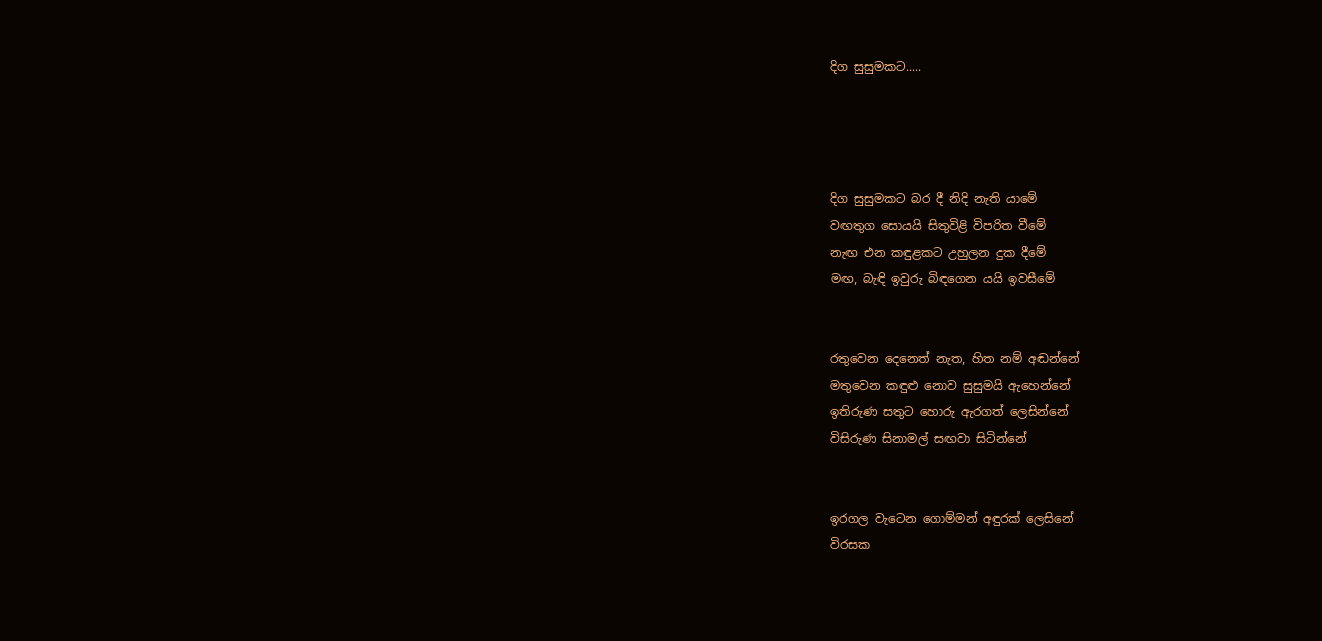දිග සුසුමකට.....




දිග සුසුමකට බර දී නිදි නැති යාමේ
වඟතුග සොයයි සිතුවිළි විපරිත වීමේ
නැඟ එන කඳුළකට උහුලන දුක දීමේ
මඟ, බැඳි ඉවුරු බිඳගෙන යයි ඉවසීමේ


රතුවෙන දෙනෙත් නැත, හිත නම් අඬන්නේ
මතුවෙන කඳුළු නොව සුසුමයි ඇහෙන්නේ
ඉතිරුණ සතුට හොරු ඇරගත් ලෙසින්නේ
විසිරුණ සිනාමල් සඟවා සිටින්නේ


ඉරගල වැටෙන ගොම්මන් අඳුරක් ලෙසිනේ
විරසක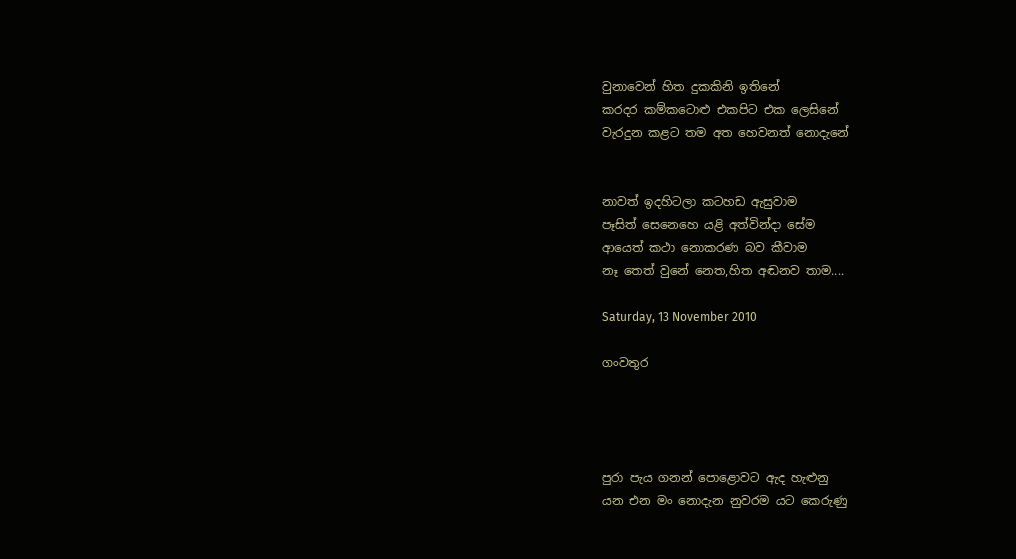වුනාවෙන් හිත දුකකිනි ඉතිනේ
කරදර කම්කටොළු එකපිට එක ලෙසිනේ
වැරදුන කළට තම අත හෙවනත් නොදැනේ


නාවත් ඉදහිටලා කටහඩ ඇසුවාම
පෑසිත් සෙනෙහෙ යළි අත්වින්දා සේම
ආයෙත් කථා නොකරණ බව කීවාම
නෑ තෙත් වුනේ නෙත,හිත අඬනව තාම....

Saturday, 13 November 2010

ගංවතුර




පුරා පැය ගනන් පොළොවට ඇද හැළුනු
යන එන මං නොදැන නුවරම යට කෙරුණු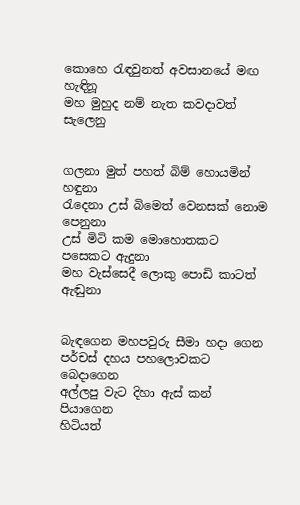කොහෙ ‍රැඳවුනත් අවසානයේ මඟ හැඳිනූ
මහ මුහුද නම් නැත කවදාවත් සැලෙනු


ගලනා මුත් පහත් බිම් හොයමින් හඳුනා
රැදෙනා උස් බිමෙත් වෙනසක් නොම පෙනුනා
උස් මිටි කම මොහොතකට පසෙකට ඇදුනා
මහ වැස්සෙදී ලොකු පොඩි කාටත් ඇඬුනා


බැඳගෙන මහපවුරු සීමා හදා ගෙන
පර්චස් දහය පහලොවකට බෙදාගෙන
අල්ලපු වැට දිහා ඇස් කන් පියාගෙන
හිටියත්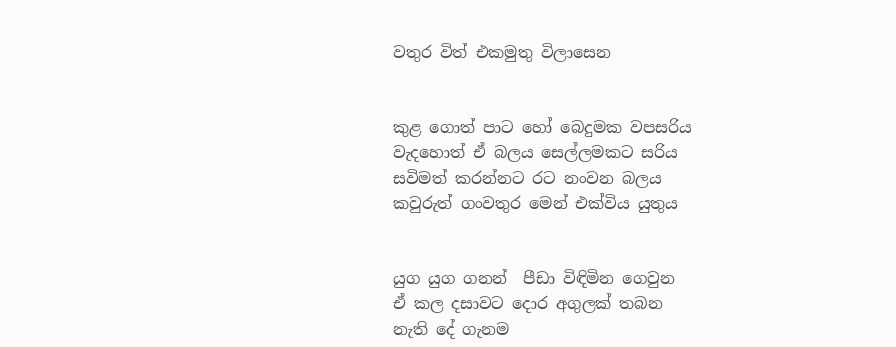වතුර විත් එකමුතු විලාසෙන


කුළ ගොත් පාට හෝ බෙදුමක වපසරිය
වැදහොත් ඒ බලය සෙල්ලමකට සරිය
සවිමත් කරන්නට රට නංවන බලය
කවුරුත් ගංවතුර මෙන් එක්විය යුතුය


යුග යුග ගනන්  පීඩා විඳිමින ගෙවුන
ඒ කල දසාවට දොර අගුලක් තබන
නැති දේ ගැනම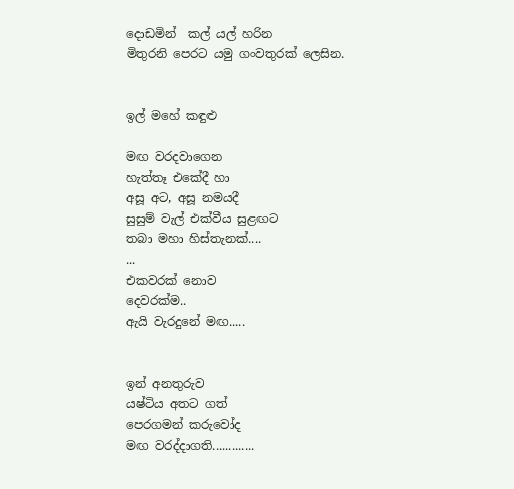දොඩමින්  කල් යල් හරින
මිතුරනි පෙරට යමු ගංවතුරක් ලෙසින.


ඉල් මහේ කඳුළු

මඟ වරදවාගෙන
හැත්තෑ එකේදී හා
අසූ අට, අසූ නමයදී
සුසුම් වැල් එක්වීය සුළඟට
තබා මහා හිස්තැනක්....
...
එකවරක් නොව
දෙවරක්ම..
ඇයි වැරදුනේ මඟ.....


ඉන් අනතුරුව
යෂ්ටිය අතට ගත්
පෙරගමන් කරුවෝද
මඟ වරද්දාගති.............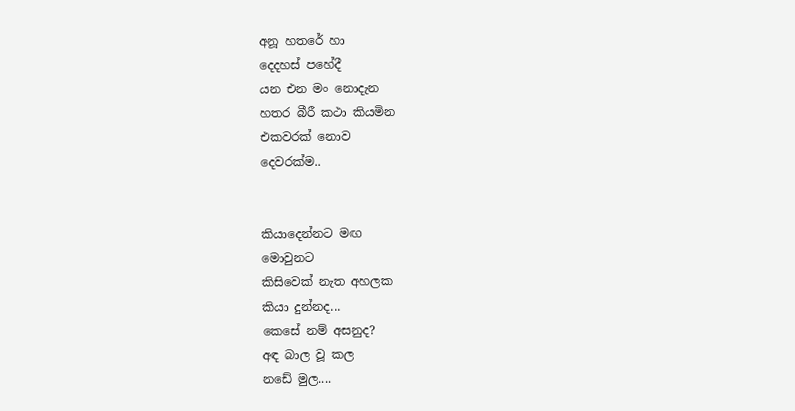අනූ හතරේ හා
දෙදහස් පහේදී
යන එන මං නොදැන
හතර බීරී කථා කියමින
එකවරක් නොව
දෙවරක්ම..


කියාදෙන්නට මඟ
මොවුනට
කිසිවෙක් නැත අහලක
කියා දුන්නද...
කෙසේ නම් අසනුද?
අඳ බාල වූ කල
නඩේ මුල....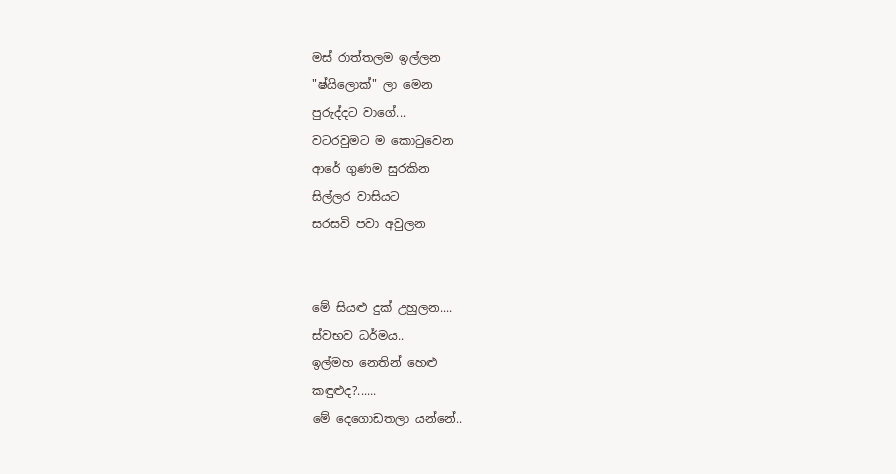මස් රාත්තලම ඉල්ලන
"ෂ්යිලොක්" ලා මෙන
පුරුද්දට වාගේ...
වටරවුමට ම කො‍ටුවෙන
ආරේ ගුණම සුරකින
සිල්ලර වාසියට
සරසවි පවා අවුලන


මේ සියළු දුක් උහුලන....
ස්වභව ධර්මය..
ඉල්මහ නෙතින් හෙළු
කඳුළුද?......
මේ දෙගොඩතලා යන්නේ..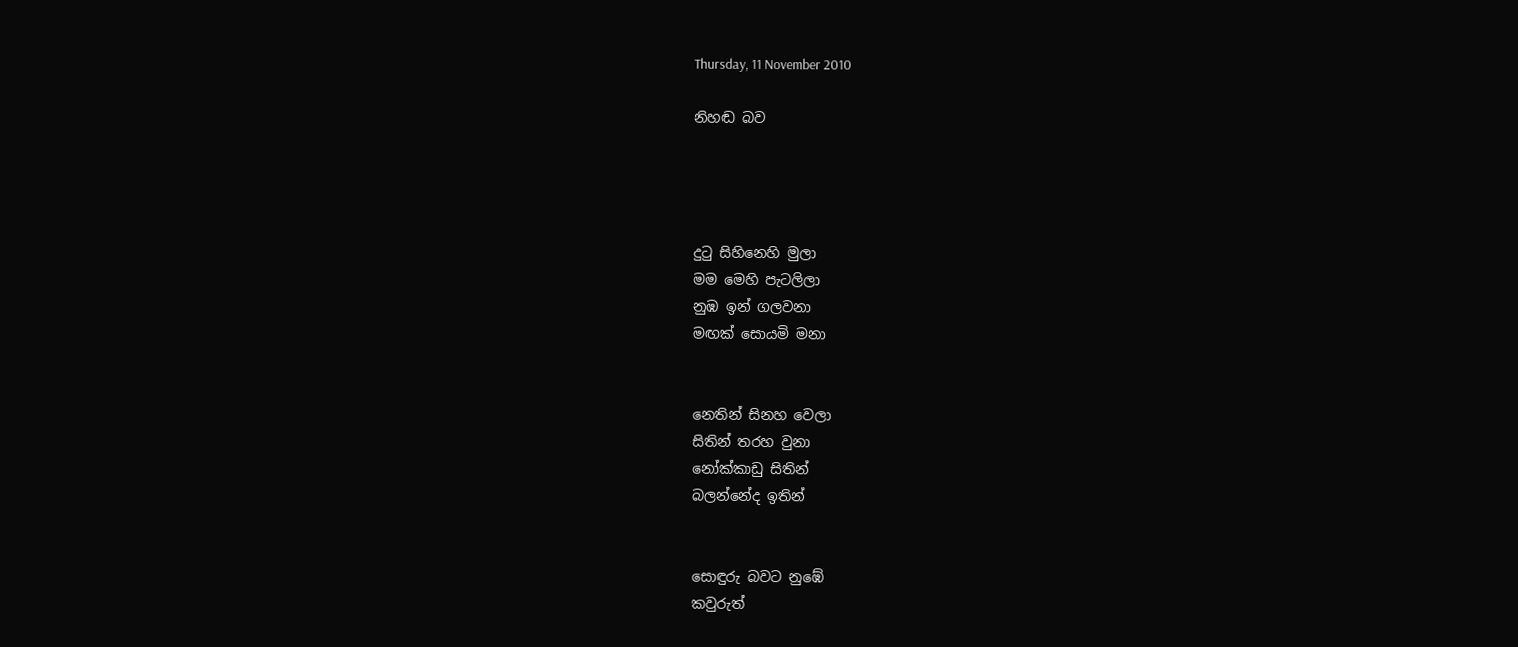Thursday, 11 November 2010

නිහඬ බව




දු‍ටු සිහිනෙහි මුලා
මම මෙහි පැටලිලා
නුඹ ඉන් ගලවනා
මඟක් සොයමි මනා


නෙතින් සිනහ වෙලා
සිතින් තරහ වුනා
නෝක්කාඩු සිතින්
බලන්නේද ඉතින්


සොඳුරු බවට නුඹේ
කවුරුත්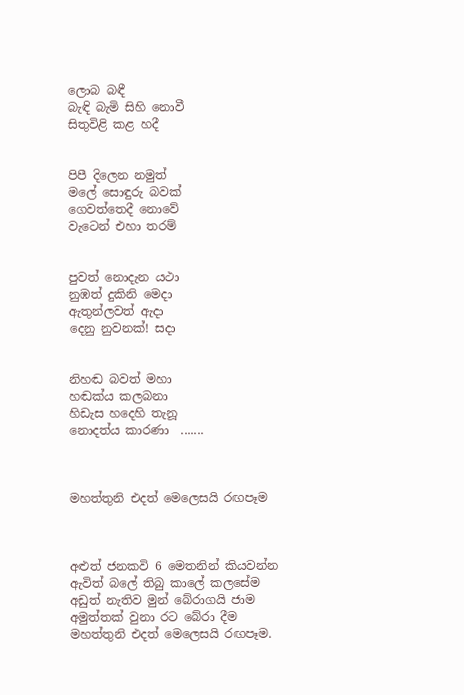ලොබ බඳී
බැඳි බැමි සිහි නොවී
සිතුවිළි කළ හදී


පිපී දිලෙන නමුත්
මලේ සොඳුරු බවක්
ගෙවත්තෙදී නොවේ
වැටෙන් එහා තරම්


පුවත් නොදැන යථා
නුඹත් දුකිනි මෙදා
ඇතුන්ලවත් ඇදා
දෙනු නුවනක්! සදා


නිහඬ බවත් මහා
හඬක්ය කලබනා
හිඩැස හදෙහි තැනූ
නොදත්ය කාරණා  .......



මහත්තුනි එදත් මෙලෙසයි රඟපෑම



අළුත් ජනකවි 6 මෙතනින් කියවන්න
ඇවිත් බලේ තිබු කාලේ කලසේම
අඩුත් නැතිව මුන් බේරාගයි ජාම
අමුත්තක් වුනා රට බේරා දීම
මහත්තුනි එදත් මෙලෙසයි රඟපෑම.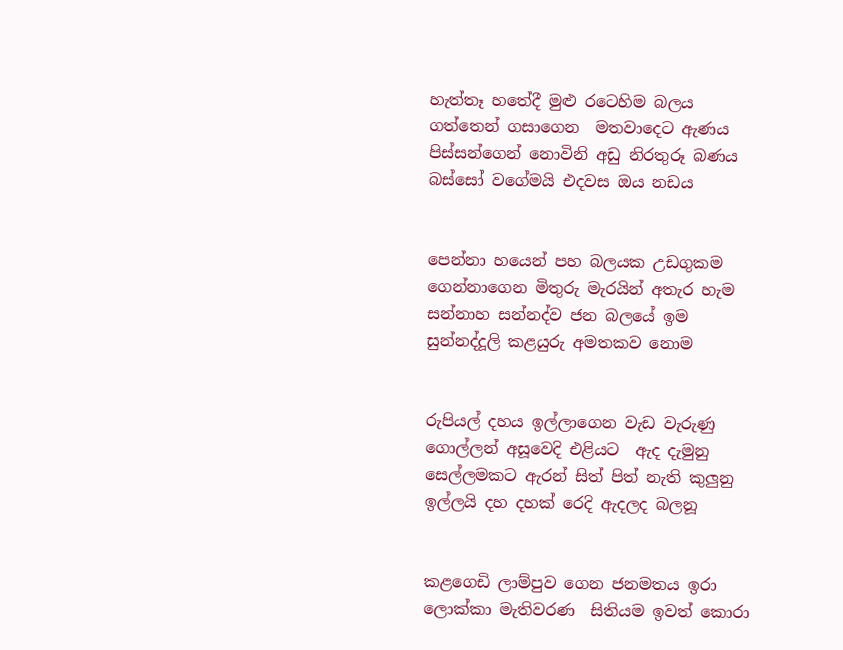හැත්තෑ හතේදී මුළු රටෙහිම බලය
ගත්තෙන් ගසාගෙන  මතවාදෙට ඇණය
පිස්සන්ගෙන් නොවිනි අඩු නිරතුරූ බණය
බස්සෝ වගේමයි එදවස ඔය නඩය


පෙන්නා හයෙන් පහ බලයක උඩගුකම
ගෙන්නාගෙන මිතුරු මැරයින් අතැර හැම
සන්නාහ සන්නද්ව ජන බලයේ ඉම
සුන්නද්දූලි කළයුරු අමතකව නොම


රුපියල් දහය ඉල්ලාගෙන වැඩ වැරුණු
ගොල්ලන් අසූවෙදි එළියට  ඇද දැමුනු
සෙල්ලමකට ඇරන් සිත් පිත් නැති කුලුනු
ඉල්ලයි දහ දහක් රෙදි ඇදලද බලනූ


කළගෙඩි ලාම්පුව ගෙන ජනමතය ඉරා
ලොක්කා මැතිවරණ  සිතියම ඉවත් කොරා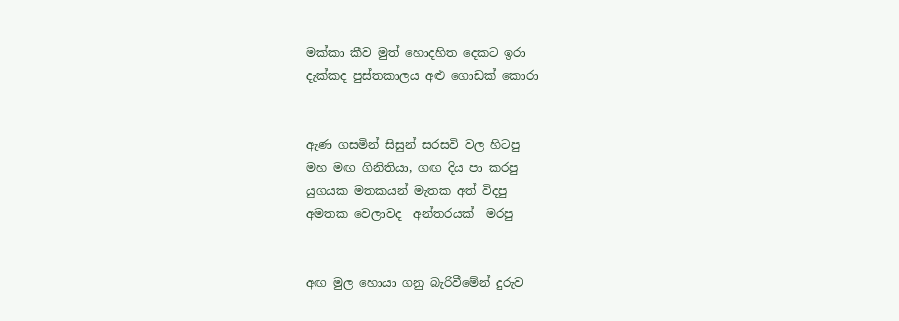මක්කා කීව මුත් හොදහිත දෙකට ඉරා
දැක්කද පුස්තකාලය අළු ගොඩක් කොරා


ඇණ ගසමින් සිසුන් සරසවි වල හිටපු
මහ මඟ ගිනිතියා, ගඟ දිය පා කරපු
යුගයක මතකයන් මැතක අත් විදපු
අමතක වෙලාවද  අන්තරයක්  මරපු


අඟ මුල හොයා ගනු බැරිවීමේන් දුරුව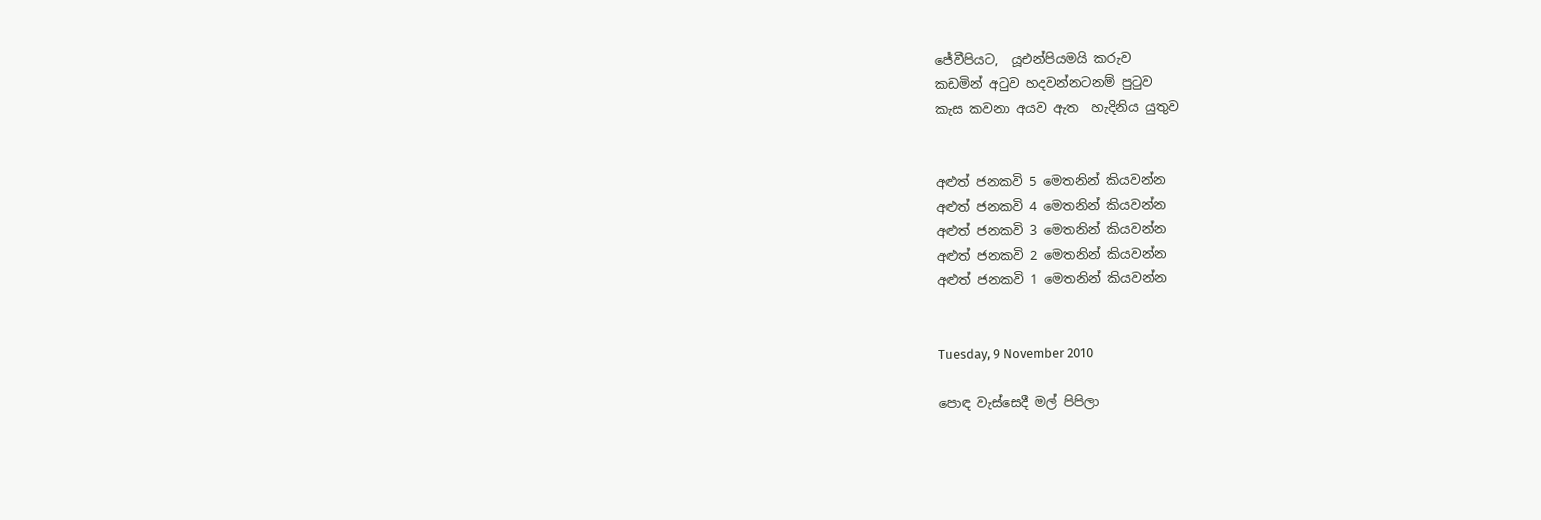ජේවීපියට,  යූඑන්පියමයි කරුව
කඩමින් අ‍ටුව හදවන්නටනම් පු‍ටුව
කැස කවනා අයව ඇත  හැදිනිය යුතුව


අළුත් ජනකවි 5 මෙතනින් කියවන්න
අළුත් ජනකවි 4 මෙතනින් කියවන්න
අළුත් ජනකවි 3 මෙතනින් කියවන්න
අළුත් ජනකවි 2 මෙතනින් කියවන්න
අළුත් ජනකවි 1 මෙතනින් කියවන්න


Tuesday, 9 November 2010

පොඳ වැස්සෙදී මල් පිපිලා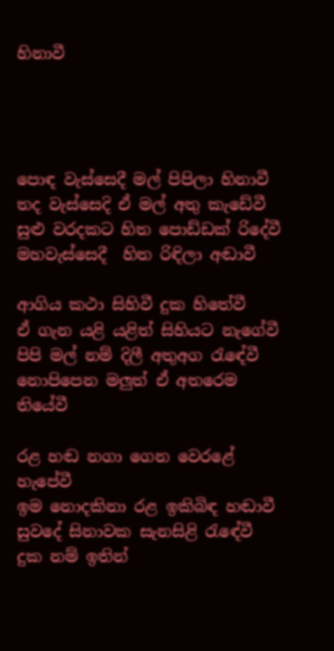හිනාවී




පොඳ වැස්සෙදී මල් පිපිලා හිනාවී
තද වැස්සෙදි ඒ මල් අතු කැඩේවී
සුළු වරදකට හිත පොඩ්ඩක් රිදේවී
මහවැස්සෙදී  හිත රිඳිලා අඬාවී

ආගිය කථා සිහිවී දුක හිතේවී
ඒ ගැන යළි යළිත් සිහියට නැගේවී
පිපි මල් නම් දිලී අතුඅග ‍රැඳේවී
නොපිපෙන මලුත් ඒ අතරෙම තියේවී

රළ හඬ නගා ගෙන වෙරළේ හැපේවී
ඉම නොදකිනා රළ ඉකිබිඳ හඬාවී
සුවදේ සිනාවක සැනසිළි ‍රැඳේවී
දුක නම් ඉතින්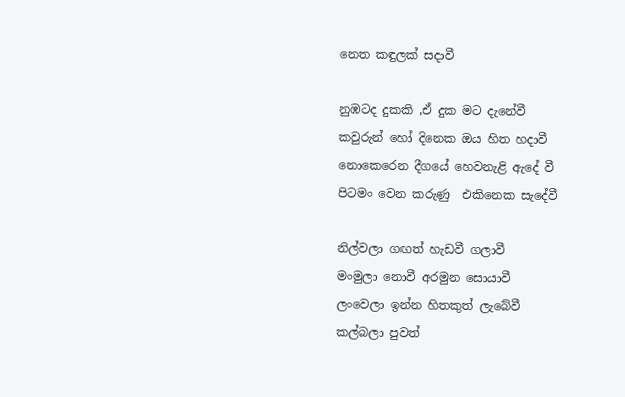නෙත කඳුලක් සදාවී

නුඹටද දුකකි ,ඒ දුක මට දැනේවී
කවුරුන් හෝ දිනෙක ඔය හිත හදාවී
නොකෙරෙන දීගයේ හෙවනැළි ඇදේ වී
පිටමං වෙන කරුණු  එකිනෙක සැදේවී

නිල්වලා ගඟත් හැඩවී ගලාවී
මංමුලා නොවී අරමුන සොයාවී
ලංවෙලා ඉන්න හිතකුත් ලැබේවී
කල්බලා පුවත්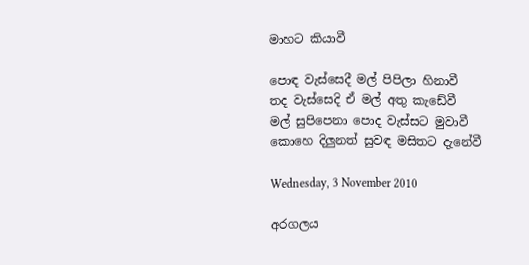මාහට කියාවී

පොඳ වැස්සෙදී මල් පිපිලා හිනාවී
තද වැස්සෙදි ඒ මල් අතු කැඩේවී
මල් සුපිපෙනා පොද වැස්සට මුවාවී
කොහෙ දිලුනත් සුවඳ මසිතට දැනේවී

Wednesday, 3 November 2010

අරගලය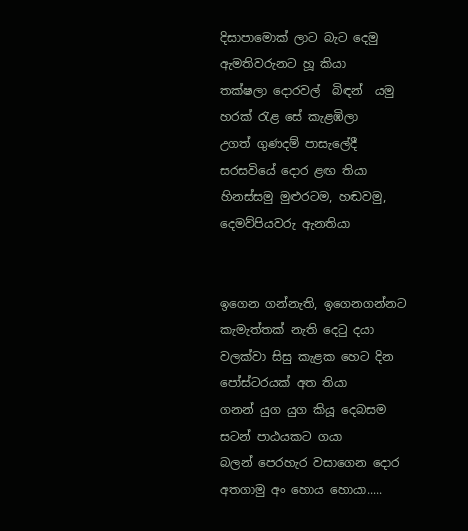දිසාපාමොක් ලාට බැට දෙමු
ඇමතිවරුනට හූ කියා
තක්ෂලා දොරවල්  බිඳන්  යමු
හරක් ‍රැළ සේ කැළඹිලා
උගත් ගුණදම් පාසැලේදී
සරසවියේ දොර ළඟ තියා
හිනස්සමු මුළුරටම, හඬවමු,
දෙමව්පියවරු ඇනතියා


ඉගෙන ගන්නැති, ඉගෙනගන්නට
කැමැත්තක් නැති දෙ‍ටු දයා
වලක්වා සිසු කැළක හෙට දින
පෝස්ටරයක් අත තියා
ගනන් යුග යුග කියූ දෙබසම
සටන් පාඨයකට ගයා
බලන් පෙරහැර වසාගෙන දොර
අතගාමු අං හොය හොයා.....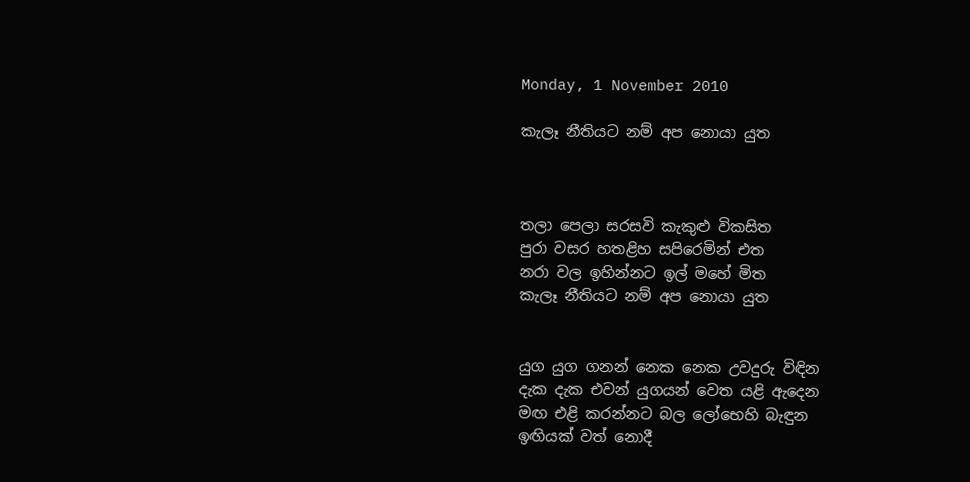Monday, 1 November 2010

කැලෑ නීතියට නම් අප නොයා යුත



තලා පෙලා සරසවි කැකුළු විකසිත
පුරා වසර හතළිහ සපිරෙමින් එත
නරා වල ඉහින්නට ඉල් මහේ මිත
කැලෑ නීතියට නම් අප නොයා යුත


යුග යුග ගනන් නෙක නෙක උවදුරු විඳින
දැක දැක එවන් යුගයන් වෙත යළි ඇදෙන
මඟ එළි කරන්නට බල ලෝභෙහි බැඳුන
ඉඟියක් වත් නොදී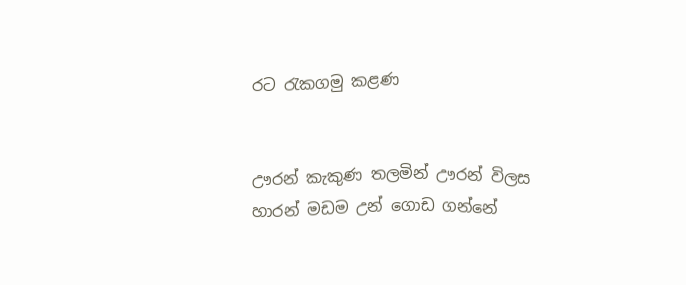රට ‍රැකගමු කළණ


ඌරන් කැකුණ තලමින් ඌරන් විලස
හාරන් මඩම උන් ගොඩ ගන්නේ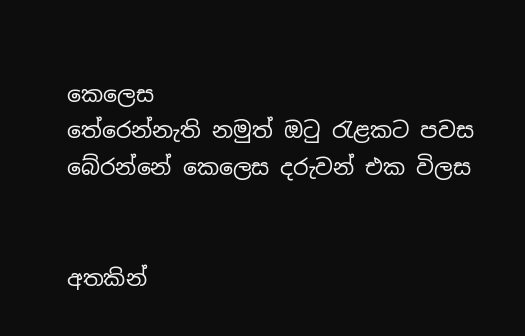කෙලෙස
තේරෙන්නැති නමුත් ඔ‍ටු ‍රැළකට පවස
බේරන්නේ කෙලෙස දරුවන් එක විලස


අතකින්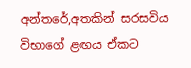අන්තරේ,අතකින් සරසවිය
විභාගේ ළඟය ඒකට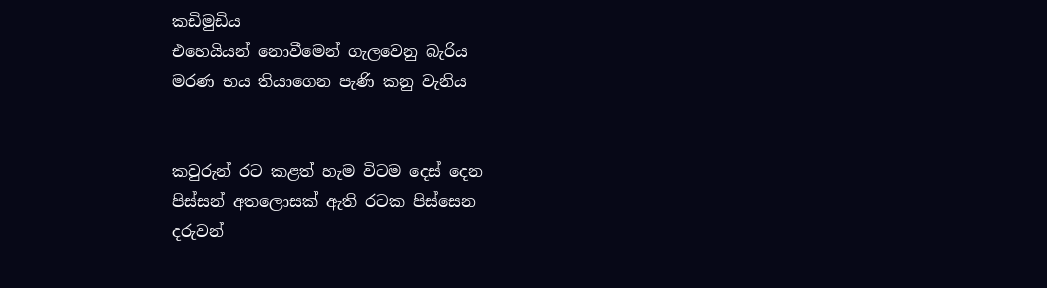කඩිමුඩිය
එහෙයියන් නොවීමෙන් ගැලවෙනු බැරිය
මරණ භය තියාගෙන පැණි කනු වැනිය


කවුරුන් රට කළත් හැම විටම දෙස් දෙන
පිස්සන් අතලොසක් ඇති රටක පිස්සෙන
දරුවන්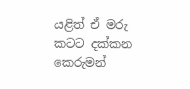යළිත් ඒ මරු කටට දක්කන
කෙරුමන්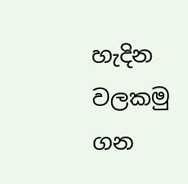හැදින වලකමු ගන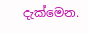දැක්මෙන.